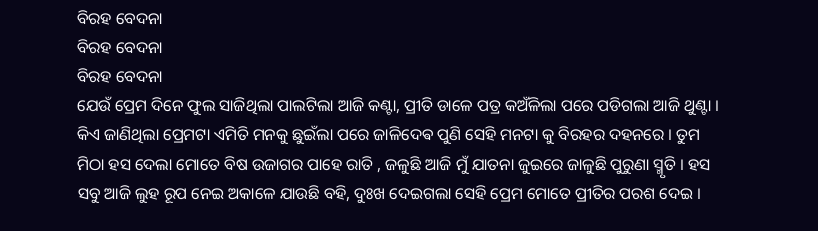ବିରହ ବେଦନା
ବିରହ ବେଦନା
ବିରହ ବେଦନା
ଯେଉଁ ପ୍ରେମ ଦିନେ ଫୁଲ ସାଜିଥିଲା ପାଲଟିଲା ଆଜି କଣ୍ଟା, ପ୍ରୀତି ଡାଳେ ପତ୍ର କଅଁଳିଲା ପରେ ପଡିଗଲା ଆଜି ଥୁଣ୍ଟା । କିଏ ଜାଣିଥିଲା ପ୍ରେମଟା ଏମିତି ମନକୁ ଛୁଇଁଲା ପରେ ଜାଳିଦେଵ ପୁଣି ସେହି ମନଟା କୁ ବିରହର ଦହନରେ । ତୁମ ମିଠା ହସ ଦେଲା ମୋତେ ବିଷ ଉଜାଗର ପାହେ ରାତି , ଜଳୁଛି ଆଜି ମୁଁ ଯାତନା ଜୁଇରେ ଜାଳୁଛି ପୁରୁଣା ସ୍ମୃତି । ହସ ସବୁ ଆଜି ଲୁହ ରୂପ ନେଇ ଅକାଳେ ଯାଉଛି ବହି, ଦୁଃଖ ଦେଇଗଲା ସେହି ପ୍ରେମ ମୋତେ ପ୍ରୀତିର ପରଶ ଦେଇ ।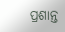ପ୍ରଶାନ୍ତ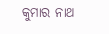କୁମାର ନାଥ